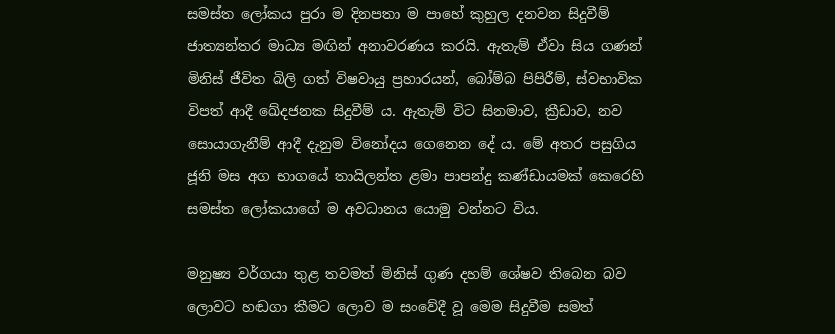සමස්ත ලෝකය පුරා ම දිනපතා ම පාහේ කුහුල දනවන සිදුවීම් ජාත්‍යන්තර මාධ්‍ය මඟින් අනාවරණය කරයි. ඇතැම් ඒවා සිය ගණන් මිනිස් ජීවිත බිලි ගත් විෂවායු ප්‍රහාරයන්, බෝම්බ පිපිරීම්, ස්වභාවික විපත් ආදී ඛේදජනක සිදුවීම් ය. ඇතැම් විට සිනමාව, ක්‍රීඩාව, නව සොයාගැනීම් ආදී දැනුම විනෝදය ගෙනෙන දේ ය. මේ අතර පසුගිය ජූනි මස අග භාගයේ තායිලන්ත ළමා පාපන්දු කණ්ඩායමක් කෙරෙහි සමස්ත ලෝකයාගේ ම අවධානය යොමු වන්නට විය.

මනුෂ්‍ය වර්ගයා තුළ තවමත් මිනිස් ගුණ දහම් ශේෂව තිබෙන බව ලොවට හඬගා කීමට ලොව ම සංවේදී වූ මෙම සිදුවීම සමත්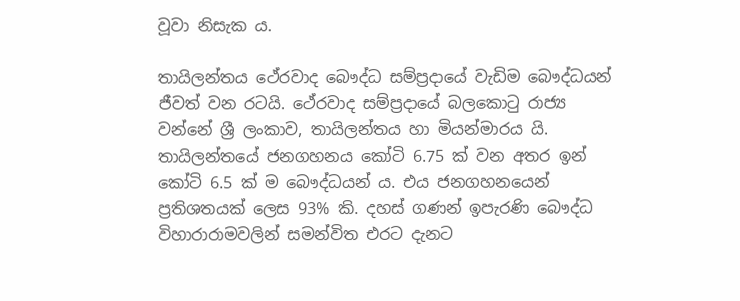වූවා නිසැක ය.

තායිලන්තය ථේරවාද බෞද්ධ සම්ප්‍රදායේ වැඩිම බෞද්ධයන් ජීවත් වන රටයි. ථේරවාද සම්ප්‍රදායේ බලකොටු රාජ්‍ය වන්නේ ශ්‍රී ලංකාව, තායිලන්තය හා මියන්මාරය යි. තායිලන්තයේ ජනගහනය කෝටි 6.75 ක් වන අතර ඉන් කෝටි 6.5 ක් ම බෞද්ධයන් ය. එය ජනගහනයෙන් ප්‍රතිශතයක් ලෙස 93% කි. දහස් ගණන් ඉපැරණි බෞද්ධ විහාරාරාමවලින් සමන්විත එරට දැනට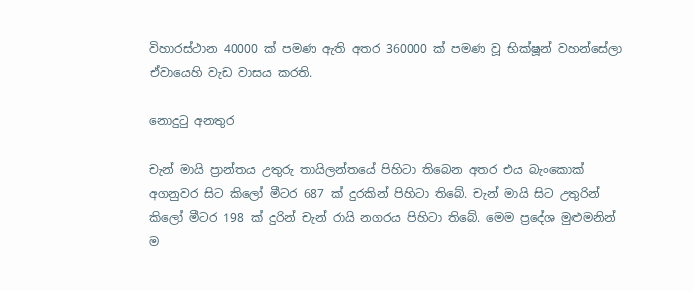විහාරස්ථාන 40000 ක් පමණ ඇති අතර 360000 ක් පමණ වූ භික්ෂූන් වහන්සේලා ඒවායෙහි වැඩ වාසය කරති.

නොදුටු අනතුර

චැන් මායි ප්‍රාන්තය උතුරු තායිලන්තයේ පිහිටා තිබෙන අතර එය බැංකොක් අගනුවර සිට කිලෝ මීටර 687 ක් දුරකින් පිහිටා තිබේ. චැන් මායි සිට උතුරින් කිලෝ මීටර 198 ක් දුරින් චැන් රායි නගරය පිහිටා තිබේ. මෙම ප්‍රදේශ මුළුමනින් ම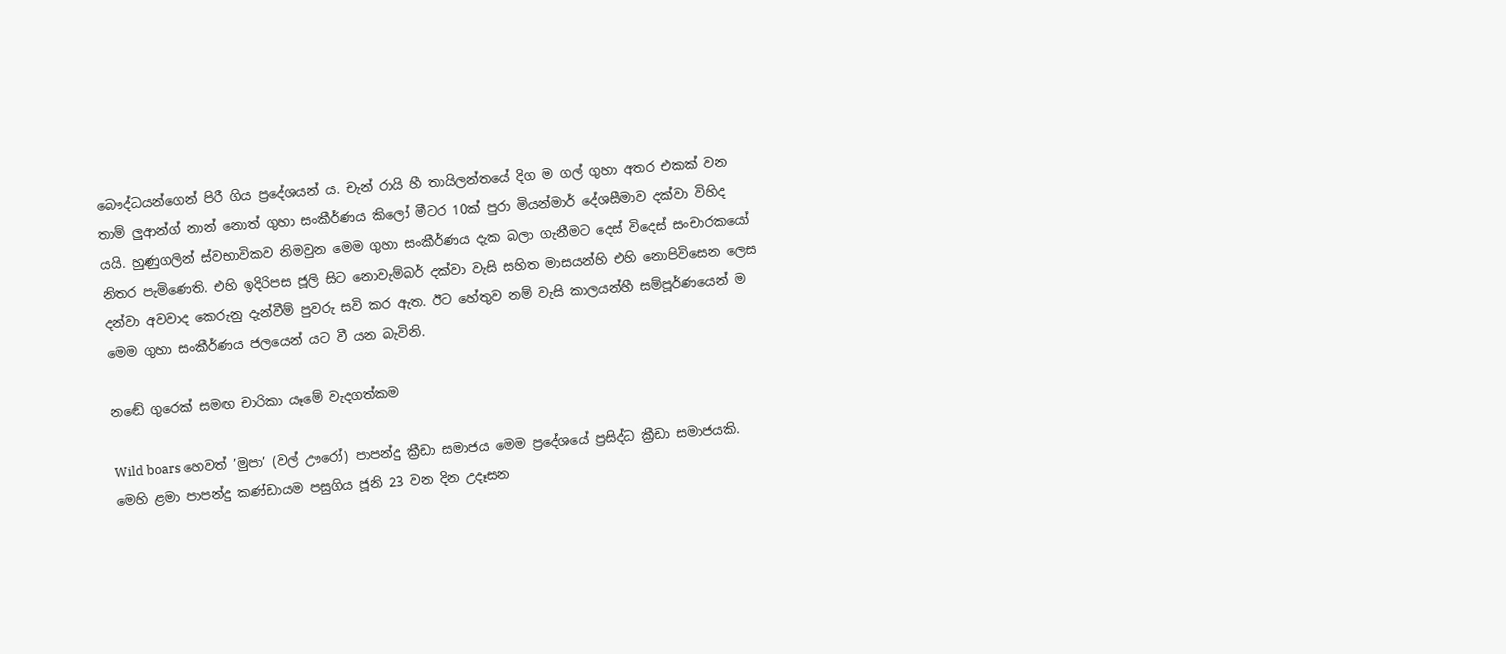බෞද්ධයන්ගෙන් පිරී ගිය ප්‍රදේශයන් ය. චැන් රායි හී තායිලන්තයේ දිග ම ගල් ගුහා අතර එකක් වන තාම් ලුආන්ග් නාන් නොත් ගුහා සංකීර්ණය කිලෝ මීටර 10ක් පුරා මියන්මාර් දේශසීමාව දක්වා විහිද යයි. හුණුගලින් ස්වභාවිකව නිමවුන මෙම ගුහා සංකීර්ණය දැක බලා ගැනීමට දෙස් විදෙස් සංචාරකයෝ නිතර පැමිණෙති. එහි ඉදිරිපස ජූලි සිට නොවැම්බර් දක්වා වැසි සහිත මාසයන්හි එහි නොපිවිසෙන ලෙස දන්වා අවවාද කෙරුනු දැන්වීම් පුවරු සවි කර ඇත. ඊට හේතුව නම් වැසි කාලයන්හී සම්පූර්ණයෙන් ම මෙම ගුහා සංකීර්ණය ජලයෙන් යට වී යන බැවිනි.

නඬේ ගුරෙක් සමඟ චාරිකා යෑමේ වැදගත්කම

Wild boars හෙවත් ’මුපා’ (වල් ඌරෝ) පාපන්දු ක්‍රීඩා සමාජය මෙම ප්‍රදේශයේ ප්‍රසිද්ධ ක්‍රීඩා සමාජයකි. මෙහි ළමා පාපන්දු කණ්ඩායම පසුගිය ජූනි 23 වන දින උදෑසන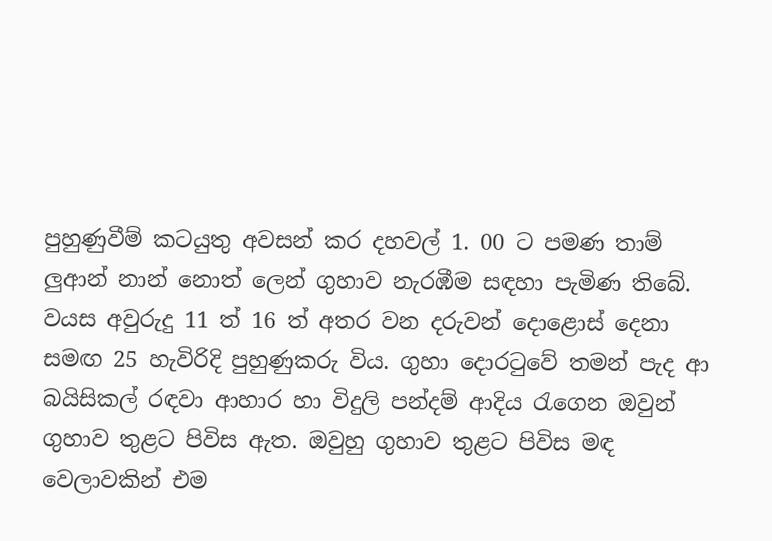පුහුණුවීම් කටයුතු අවසන් කර දහවල් 1. 00 ට පමණ තාම් ලුආන් නාන් නොත් ලෙන් ගුහාව නැරඹීම සඳහා පැමිණ තිබේ. වයස අවුරුදු 11 ත් 16 ත් අතර වන දරුවන් දොළොස් දෙනා සමඟ 25 හැවිරිදි පුහුණුකරු විය. ගුහා දොරටුවේ තමන් පැද ආ බයිසිකල් රඳවා ආහාර හා විදුලි පන්දම් ආදිය රැගෙන ඔවුන් ගුහාව තුළට පිවිස ඇත. ඔවුහු ගුහාව තුළට පිවිස මඳ වෙලාවකින් එම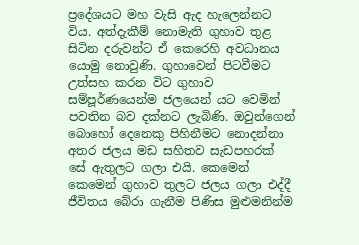ප්‍රදේශයට මහ වැසි ඇද හැලෙන්නට විය. අත්දැකීම් නොමැති ගුහාව තුළ සිටින දරුවන්ට ඒ කෙරෙහි අවධානය යොමු නොවුණි. ගුහාවෙන් පිටවීමට උත්සහ කරන විට ගුහාව සම්පූර්ණයෙන්ම ජලයෙන් යට වෙමින් පවතින බව දක්නට ලැබිණි. ඔවුන්ගෙන් බොහෝ දෙනෙකු පිහිනීමට නොදන්නා අතර ජලය මඩ සහිතව සැඩපහරක් සේ ඇතුලට ගලා එයි. කෙමෙන් කෙමෙන් ගුහාව තුලට ජලය ගලා එද්දී ජීවිතය බේරා ගැනීම පිණිස මුළුමනින්ම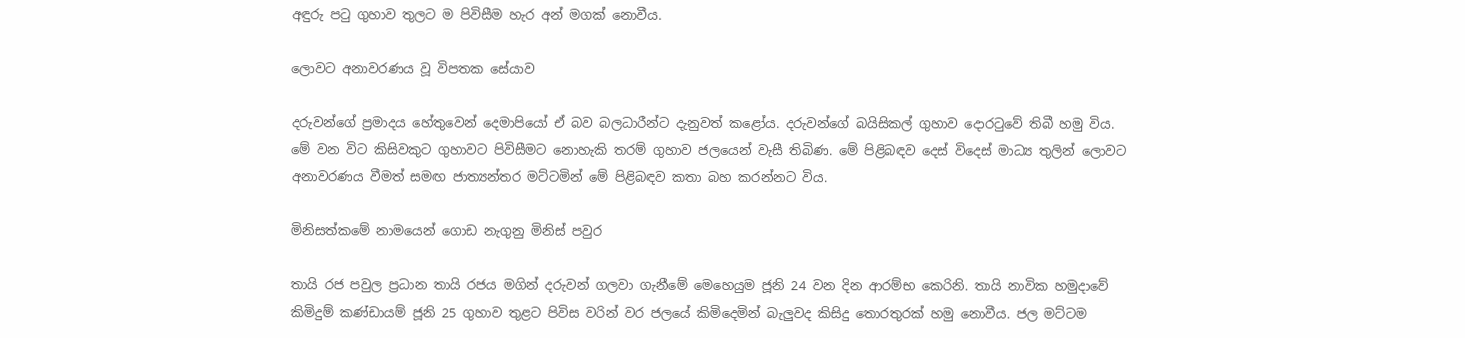අඳුරු පටු ගුහාව තුලට ම පිවිසීම හැර අන් මගක් නොවීය.

ලොවට අනාවරණය වූ විපතක සේයාව

දරුවන්ගේ ප්‍රමාදය හේතුවෙන් දෙමාපියෝ ඒ බව බලධාරීන්ට දැනුවත් කළෝය. දරුවන්ගේ බයිසිකල් ගුහාව දොරටුවේ තිබී හමු විය. මේ වන විට කිසිවකුට ගුහාවට පිවිසීමට නොහැකි තරම් ගුහාව ජලයෙන් වැසී තිබිණ. මේ පිළිබඳව දෙස් විදෙස් මාධ්‍ය තුලින් ලොවට අනාවරණය වීමත් සමඟ ජාත්‍යන්තර මට්ටමින් මේ පිළිබඳව කතා බහ කරන්නට විය.

මිනිසත්කමේ නාමයෙන් ගොඩ නැගුනු මිනිස් පවුර

තායි රජ පවුල ප්‍රධාන තායි රජය මගින් දරුවන් ගලවා ගැනීමේ මෙහෙයුම ජූනි 24 වන දින ආරම්භ කෙරිනි. තායි නාවික හමුදාවේ කිමිදුම් කණ්ඩායම් ජූනි 25 ගුහාව තුළට පිවිස වරින් වර ජලයේ කිමිදෙමින් බැලුවද කිසිදු තොරතුරක් හමු නොවීය. ජල මට්ටම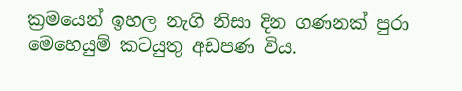ක්‍රමයෙන් ඉහල නැගි නිසා දින ගණනක් පුරා මෙහෙයුම් කටයුතු අඩපණ විය.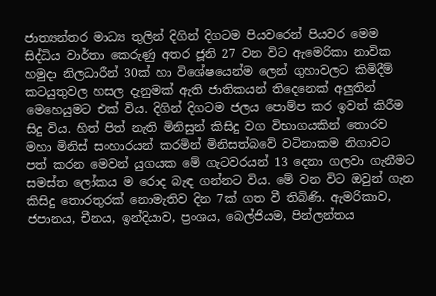ජාත්‍යන්තර මාධ්‍ය තුලින් දිගින් දිගටම පියවරෙන් පියවර මෙම සිද්ධිය වාර්තා කෙරුණු අතර ජූනි 27 වන විට ඇමෙරිකා නාවික හමුදා නිලධාරීන් 30ක් හා විශේෂයෙන්ම ලෙන් ගුහාවලට කිමිදීම් කටයුතුවල හසල දැනුමක් ඇති ජාතිකයන් තිදෙනෙක් අලුතින් මෙහෙයුමට එක් විය. දිගින් දිගටම ජලය පොම්ප කර ඉවත් කිරීම සිදු විය. හිත් පිත් නැති මිනිසුන් කිසිදු වග විභාගයකින් තොරව මහා මිනිස් සංහාරයන් කරමින් මිනිසත්බවේ වටිනාකම නිගාවට පත් කරන මෙවන් යුගයක මේ ගැටවරයන් 13 දෙනා ගලවා ගැනීමට සමස්ත ලෝකය ම රොද බැඳ ගන්නට විය. මේ වන විට ඔවුන් ගැන කිසිදු තොරතුරක් නොමැතිව දින 7ක් ගත වී තිබිණි. ඇමරිකාව, ජපානය, චීනය, ඉන්දියාව, ප්‍රංශය, බෙල්ජියම, පින්ලන්තය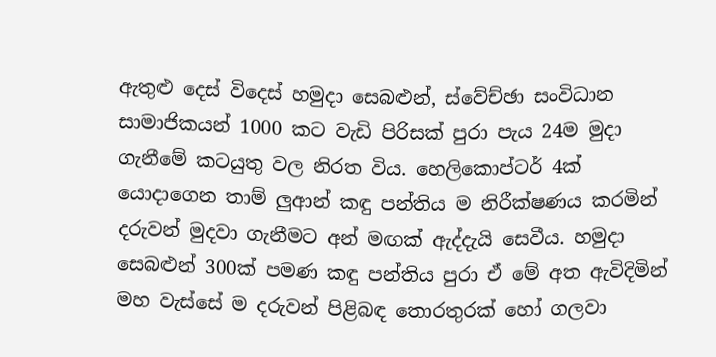ඇතුළු දෙස් විදෙස් හමුදා සෙබළුන්, ස්වේච්ඡා සංවිධාන සාමාජිකයන් 1000 කට වැඩි පිරිසක් පුරා පැය 24ම මුදා ගැනීමේ කටයුතු වල නිරත විය. හෙලිකොප්ටර් 4ක් යොදාගෙන තාම් ලුආන් කඳු පන්තිය ම නිරීක්ෂණය කරමින් දරුවන් මුදවා ගැනීමට අන් මඟක් ඇද්දැයි සෙවීය. හමුදා සෙබළුන් 300ක් පමණ කඳු පන්තිය පුරා ඒ මේ අත ඇවිදිමින් මහ වැස්සේ ම දරුවන් පිළිබඳ තොරතුරක් හෝ ගලවා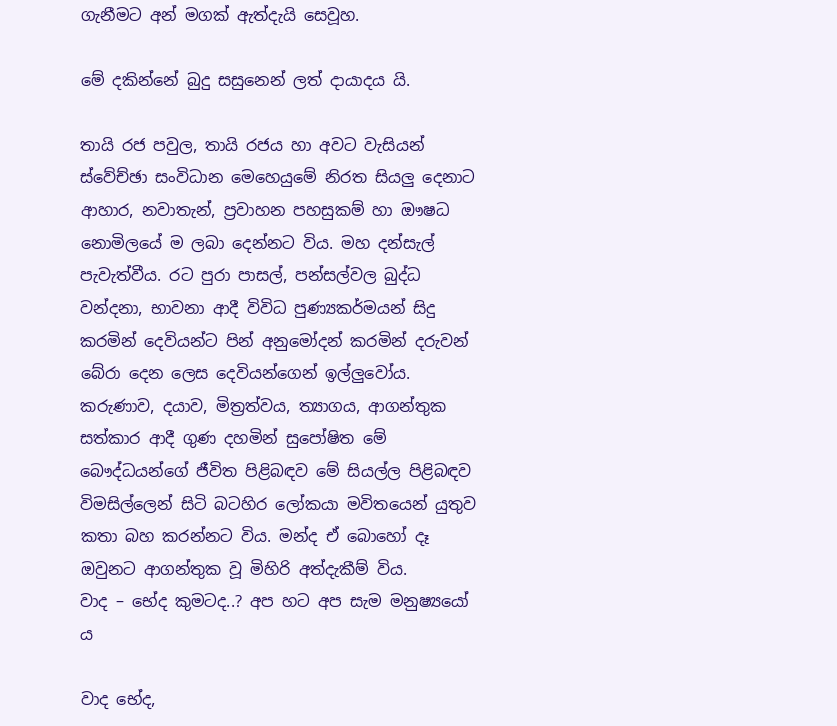ගැනීමට අන් මගක් ඇත්දැයි සෙවූහ.

මේ දකින්නේ බුදු සසුනෙන් ලත් දායාදය යි.

තායි රජ පවුල, තායි රජය හා අවට වැසියන් ස්වේච්ඡා සංවිධාන මෙහෙයුමේ නිරත සියලු දෙනාට ආහාර, නවාතැන්, ප්‍රවාහන පහසුකම් හා ඖෂධ නොමිලයේ ම ලබා දෙන්නට විය. මහ දන්සැල් පැවැත්වීය. රට පුරා පාසල්, පන්සල්වල බුද්ධ වන්දනා, භාවනා ආදී විවිධ පුණ්‍යකර්මයන් සිදු කරමින් දෙවියන්ට පින් අනුමෝදන් කරමින් දරුවන් බේරා දෙන ලෙස දෙවියන්ගෙන් ඉල්ලුවෝය. කරුණාව, දයාව, මිත්‍රත්වය, ත්‍යාගය, ආගන්තුක සත්කාර ආදී ගුණ දහමින් සුපෝෂිත මේ බෞද්ධයන්ගේ ජීවිත පිළිබඳව මේ සියල්ල පිළිබඳව විමසිල්ලෙන් සිටි බටහිර ලෝකයා මවිතයෙන් යුතුව කතා බහ කරන්නට විය. මන්ද ඒ බොහෝ දෑ ඔවුනට ආගන්තුක වූ මිහිරි අත්දැකීම් විය.
වාද – භේද කුමටද..? අප හට අප සැම මනුෂ්‍යයෝ ය

වාද භේද,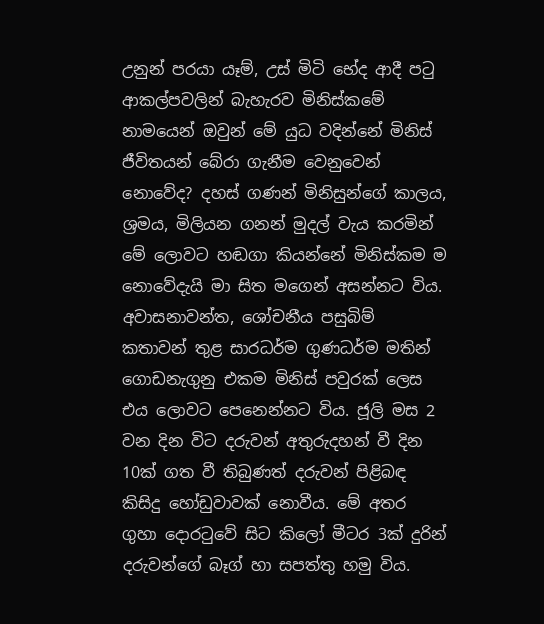උනුන් පරයා යෑම්, උස් මිටි භේද ආදී පටු ආකල්පවලින් බැහැරව මිනිස්කමේ නාමයෙන් ඔවුන් මේ යුධ වදින්නේ මිනිස් ජීවිතයන් බේරා ගැනීම වෙනුවෙන් නොවේද? දහස් ගණන් මිනිසුන්ගේ කාලය, ශ්‍රමය, මිලියන ගනන් මුදල් වැය කරමින් මේ ලොවට හඬගා කියන්නේ මිනිස්කම ම නොවේදැයි මා සිත මගෙන් අසන්නට විය. අවාසනාවන්ත, ශෝචනීය පසුබිම් කතාවන් තුළ සාරධර්ම ගුණධර්ම මතින් ගොඩනැගුනු එකම මිනිස් පවුරක් ලෙස එය ලොවට පෙනෙන්නට විය. ජූලි මස 2 වන දින විට දරුවන් අතුරුදහන් වී දින 10ක් ගත වී තිබුණත් දරුවන් පිළිබඳ කිසිදු හෝඩුවාවක් නොවීය. මේ අතර ගුහා දොරටුවේ සිට කිලෝ මීටර 3ක් දුරින් දරුවන්ගේ බෑග් හා සපත්තු හමු විය.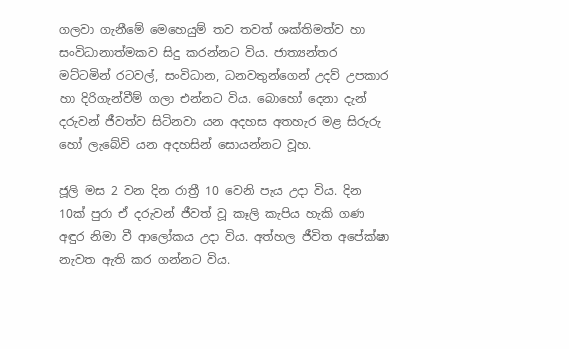ගලවා ගැනීමේ මෙහෙයුම් තව තවත් ශක්තිමත්ව හා සංවිධානාත්මකව සිදු කරන්නට විය. ජාත්‍යන්තර මට්ටමින් රටවල්, සංවිධාන, ධනවතුන්ගෙන් උදව් උපකාර හා දිරිගැන්වීම් ගලා එන්නට විය. බොහෝ දෙනා දැන් දරුවන් ජීවත්ව සිටිනවා යන අදහස අතහැර මළ සිරුරු හෝ ලැබේවි යන අදහසින් සොයන්නට වූහ.

ජූලි මස 2 වන දින රාත්‍රී 10 වෙනි පැය උදා විය. දින 10ක් පුරා ඒ දරුවන් ජීවත් වූ කෑලි කැපිය හැකි ගණ අඳුර නිමා වී ආලෝකය උදා විය. අත්හල ජීවිත අපේක්ෂා නැවත ඇති කර ගන්නට විය.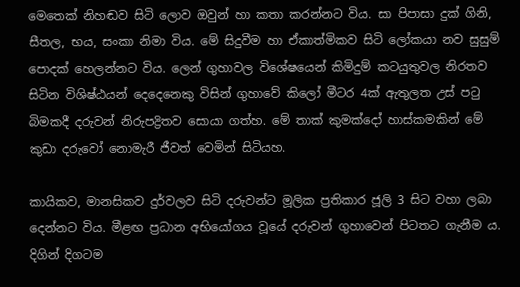මෙතෙක් නිහඬව සිටි ලොව ඔවුන් හා කතා කරන්නට විය. සා පිපාසා දුක් ගිනි, සීතල, භය, සංකා නිමා විය. මේ සිදුවීම හා ඒකාත්මිකව සිටි ලෝකයා නව සුසුම් පොදක් හෙලන්නට විය. ලෙන් ගුහාවල විශේෂයෙන් කිමිදුම් කටයුතුවල නිරතව සිටින විශිෂ්ඨයන් දෙදෙනෙකු විසින් ගුහාවේ කිලෝ මීටර 4ක් ඇතුලත උස් පටු බිමකදී දරුවන් නිරුපද්‍රිතව සොයා ගත්හ. මේ තාක් කුමක්දෝ හාස්කමකින් මේ කුඩා දරුවෝ නොමැරී ජීවත් වෙමින් සිටියහ.

කායිකව, මානසිකව දුර්වලව සිටි දරුවන්ට මූලික ප්‍රතිකාර ජූලි 3 සිට වහා ලබා දෙන්නට විය. මීළඟ ප්‍රධාන අභියෝගය වූයේ දරුවන් ගුහාවෙන් පිටතට ගැනීම ය. දිගින් දිගටම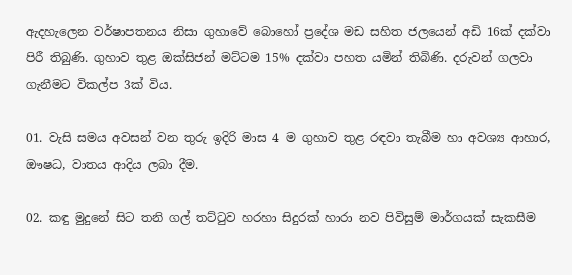ඇදහැලෙන වර්ෂාපතනය නිසා ගුහාවේ බොහෝ ප්‍රදේශ මඩ සහිත ජලයෙන් අඩි 16ක් දක්වා පිරී තිබුණි. ගුහාව තුළ ඔක්සිජන් මට්ටම 15% දක්වා පහත යමින් තිබිණි. දරුවන් ගලවා ගැනීමට විකල්ප 3ක් විය.

01. වැසි සමය අවසන් වන තුරු ඉදිරි මාස 4 ම ගුහාව තුළ රඳවා තැබීම හා අවශ්‍ය ආහාර, ඖෂධ, වාතය ආදිය ලබා දීම.

02. කඳු මුදුනේ සිට තනි ගල් තට්ටුව හරහා සිදුරක් හාරා නව පිවිසුම් මාර්ගයක් සැකසීම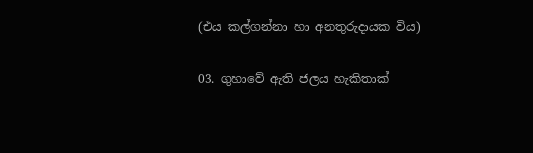(එය කල්ගන්නා හා අනතුරුදායක විය)

03. ගුහාවේ ඇති ජලය හැකිතාක්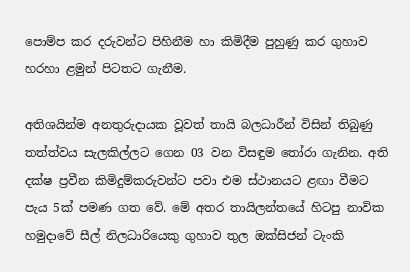පොම්ප කර දරුවන්ට පිහිනීම හා කිමිදීම පුහුණු කර ගුහාව හරහා ළමුන් පිටතට ගැනීම.

අතිශයින්ම අනතුරුදායක වූවත් තායි බලධාරීන් විසින් තිබුණු තත්ත්වය සැලකිල්ලට ගෙන 03 වන විසඳුම තෝරා ගැනින. අති දක්ෂ ප්‍රවීන කිමිදුම්කරුවන්ට පවා එම ස්ථානයට ළඟා වීමට පැය 5ක් පමණ ගත වේ. මේ අතර තායිලන්තයේ හිටපු නාවික හමුදාවේ සීල් නිලධාරියෙකු ගුහාව තුල ඔක්සිජන් ටැංකි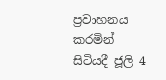ප්‍රවාහනය කරමින් සිටියදී ජූලි 4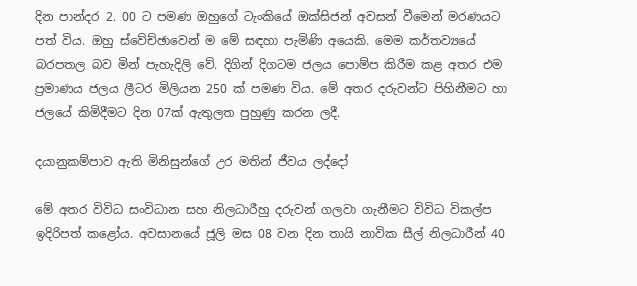දින පාන්දර 2. 00 ට පමණ ඔහුගේ ටැංකියේ ඔක්සිජන් අවසන් වීමෙන් මරණයට පත් විය. ඔහු ස්වේච්ඡාවෙන් ම මේ සඳහා පැමිණි අයෙකි. මෙම කර්තව්‍යයේ බරපතල බව මින් පැහැදිලි වේ. දිගින් දිගටම ජලය පොම්ප කිරීම කළ අතර එම ප්‍රමාණය ජලය ලීටර මිලියන 250 ක් පමණ විය. මේ අතර දරුවන්ට පිහිනීමට හා ජලයේ කිමිදීමට දින 07ක් ඇතුලත පුහුණු කරන ලදී.

දයානුකම්පාව ඇති මිනිසුන්ගේ උර මතින් ජීවය ලද්දෝ

මේ අතර විවිධ සංවිධාන සහ නිලධාරීහු දරුවන් ගලවා ගැනීමට විවිධ විකල්ප ඉදිරිපත් කළෝය. අවසානයේ ජූලි මස 08 වන දින තායි නාවික සීල් නිලධාරීන් 40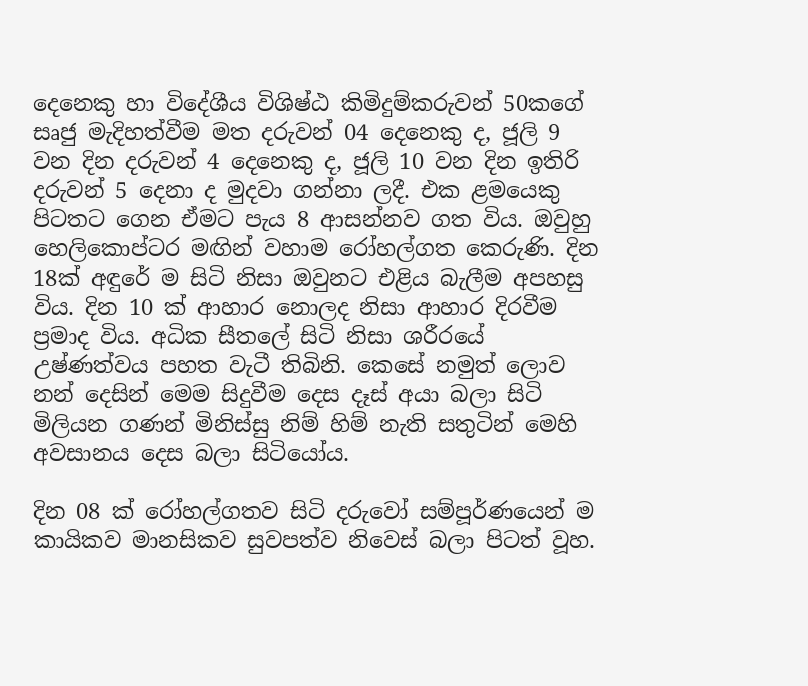දෙනෙකු හා විදේශීය විශිෂ්ඨ කිමිදුම්කරුවන් 50කගේ සෘජු මැදිහත්වීම මත දරුවන් 04 දෙනෙකු ද, ජූලි 9 වන දින දරුවන් 4 දෙනෙකු ද, ජූලි 10 වන දින ඉතිරි දරුවන් 5 දෙනා ද මුදවා ගන්නා ලදී. එක ළමයෙකු පිටතට ගෙන ඒමට පැය 8 ආසන්නව ගත විය. ඔවුහු හෙලිකොප්ටර මඟින් වහාම රෝහල්ගත කෙරුණි. දින 18ක් අඳුරේ ම සිටි නිසා ඔවුනට එළිය බැලීම අපහසු විය. දින 10 ක් ආහාර නොලද නිසා ආහාර දිරවීම ප්‍රමාද විය. අධික සීතලේ සිටි නිසා ශරීරයේ උෂ්ණත්වය පහත වැටී තිබිනි. කෙසේ නමුත් ලොව නන් දෙසින් මෙම සිදුවීම දෙස දෑස් අයා බලා සිටි මිලියන ගණන් මිනිස්සු නිම් හිම් නැති සතුටින් මෙහි අවසානය දෙස බලා සිටියෝය.

දින 08 ක් රෝහල්ගතව සිටි දරුවෝ සම්පූර්ණයෙන් ම කායිකව මානසිකව සුවපත්ව නිවෙස් බලා පිටත් වූහ.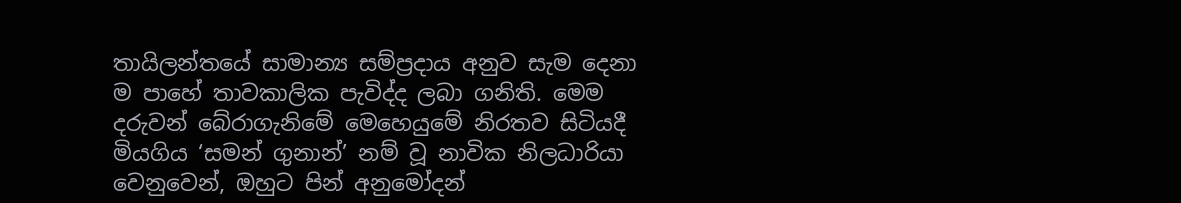තායිලන්තයේ සාමාන්‍ය සම්ප්‍රදාය අනුව සැම දෙනා ම පාහේ තාවකාලික පැවිද්ද ලබා ගනිති. මෙම දරුවන් බේරාගැනිමේ මෙහෙයුමේ නිරතව සිටියදී මියගිය ‘සමන් ගුනාන්’ නම් වූ නාවික නිලධාරියා වෙනුවෙන්, ඔහුට පින් අනුමෝදන්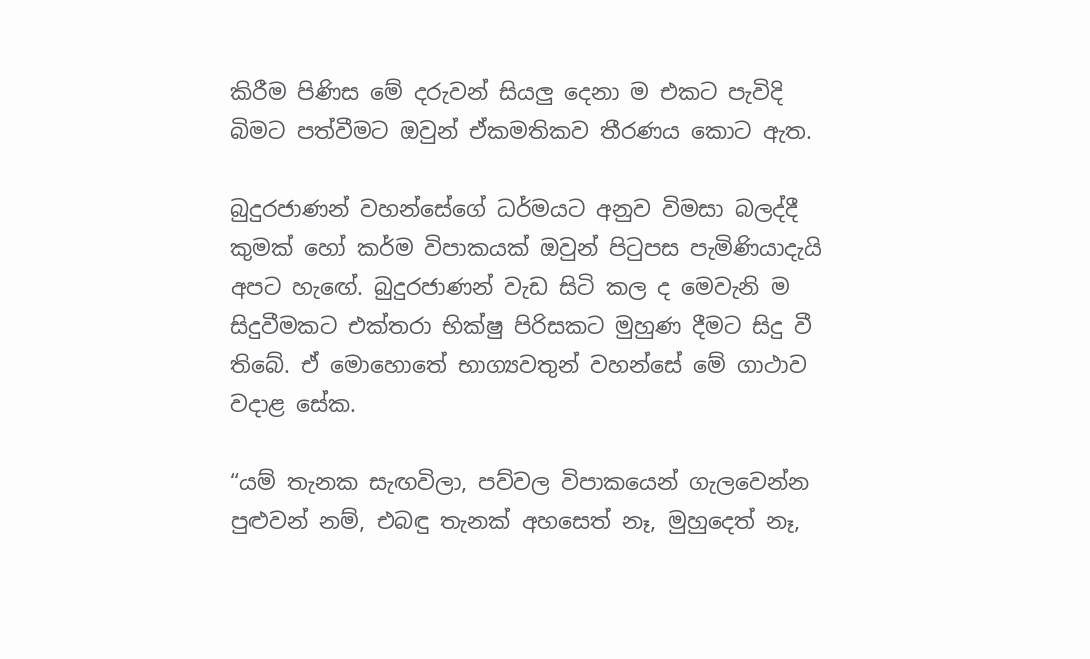කිරීම පිණිස මේ දරුවන් සියලු දෙනා ම එකට පැවිදි බිමට පත්වීමට ඔවුන් ඒකමතිකව තීරණය කොට ඇත.

බුදුරජාණන් වහන්සේගේ ධර්මයට අනුව විමසා බලද්දී කුමක් හෝ කර්ම විපාකයක් ඔවුන් පිටුපස පැමිණියාදැයි අපට හැඟේ. බුදුරජාණන් වැඩ සිටි කල ද මෙවැනි ම සිදුවීමකට එක්තරා භික්ෂු පිරිසකට මුහුණ දීමට සිදු වී තිබේ. ඒ මොහොතේ භාග්‍යවතුන් වහන්සේ මේ ගාථාව වදාළ සේක.

“යම් තැනක සැඟවිලා, පව්වල විපාකයෙන් ගැලවෙන්න පුළුවන් නම්, එබඳු තැනක් අහසෙත් නෑ, මුහුදෙත් නෑ,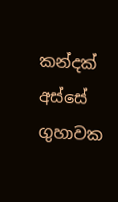කන්දක් අස්සේ ගුහාවක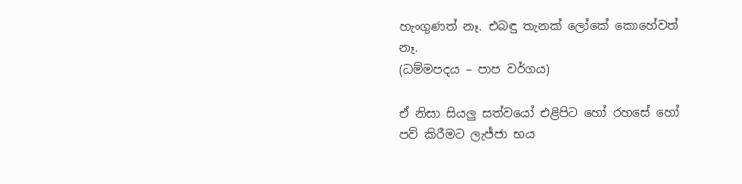හැංගුණත් නෑ. එබඳු තැනක් ලෝකේ කොහේවත් නෑ.
(ධම්මපදය – පාප වර්ගය)

ඒ නිසා සියලු සත්වයෝ එළිපිට හෝ රහසේ හෝ පව් කිරීමට ලැජ්ජා භය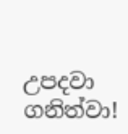උපදවා ගනිත්වා!